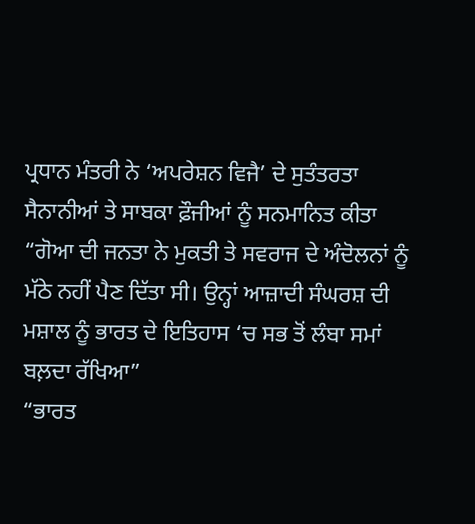ਪ੍ਰਧਾਨ ਮੰਤਰੀ ਨੇ ‘ਅਪਰੇਸ਼ਨ ਵਿਜੈ’ ਦੇ ਸੁਤੰਤਰਤਾ ਸੈਨਾਨੀਆਂ ਤੇ ਸਾਬਕਾ ਫ਼ੌਜੀਆਂ ਨੂੰ ਸਨਮਾਨਿਤ ਕੀਤਾ
“ਗੋਆ ਦੀ ਜਨਤਾ ਨੇ ਮੁਕਤੀ ਤੇ ਸਵਰਾਜ ਦੇ ਅੰਦੋਲਨਾਂ ਨੂੰ ਮੱਠੇ ਨਹੀਂ ਪੈਣ ਦਿੱਤਾ ਸੀ। ਉਨ੍ਹਾਂ ਆਜ਼ਾਦੀ ਸੰਘਰਸ਼ ਦੀ ਮਸ਼ਾਲ ਨੂੰ ਭਾਰਤ ਦੇ ਇਤਿਹਾਸ ‘ਚ ਸਭ ਤੋਂ ਲੰਬਾ ਸਮਾਂ ਬਲ਼ਦਾ ਰੱਖਿਆ”
“ਭਾਰਤ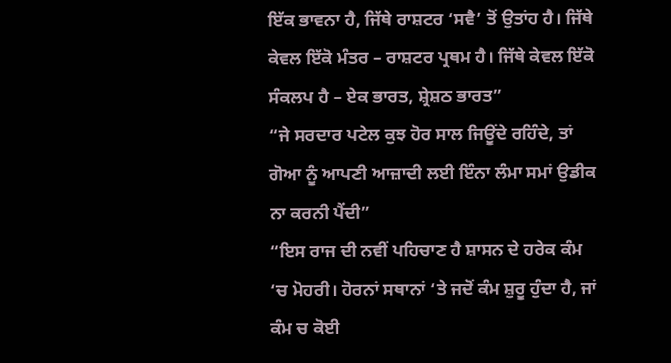ਇੱਕ ਭਾਵਨਾ ਹੈ, ਜਿੱਥੇ ਰਾਸ਼ਟਰ ‘ਸਵੈ’ ਤੋਂ ਉਤਾਂਹ ਹੈ। ਜਿੱਥੇ ਕੇਵਲ ਇੱਕੋ ਮੰਤਰ – ਰਾਸ਼ਟਰ ਪ੍ਰਥਮ ਹੈ। ਜਿੱਥੇ ਕੇਵਲ ਇੱਕੋ ਸੰਕਲਪ ਹੈ – ਏਕ ਭਾਰਤ, ਸ਼੍ਰੇਸ਼ਠ ਭਾਰਤ”
“ਜੇ ਸਰਦਾਰ ਪਟੇਲ ਕੁਝ ਹੋਰ ਸਾਲ ਜਿਊਂਦੇ ਰਹਿੰਦੇ, ਤਾਂ ਗੋਆ ਨੂੰ ਆਪਣੀ ਆਜ਼ਾਦੀ ਲਈ ਇੰਨਾ ਲੰਮਾ ਸਮਾਂ ਉਡੀਕ ਨਾ ਕਰਨੀ ਪੈਂਦੀ”
“ਇਸ ਰਾਜ ਦੀ ਨਵੀਂ ਪਹਿਚਾਣ ਹੈ ਸ਼ਾਸਨ ਦੇ ਹਰੇਕ ਕੰਮ ‘ਚ ਮੋਹਰੀ। ਹੋਰਨਾਂ ਸਥਾਨਾਂ ‘ਤੇ ਜਦੋਂ ਕੰਮ ਸ਼ੁਰੂ ਹੁੰਦਾ ਹੈ, ਜਾਂ ਕੰਮ ਚ ਕੋਈ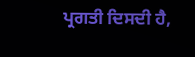ਪ੍ਰਗਤੀ ਦਿਸਦੀ ਹੈ,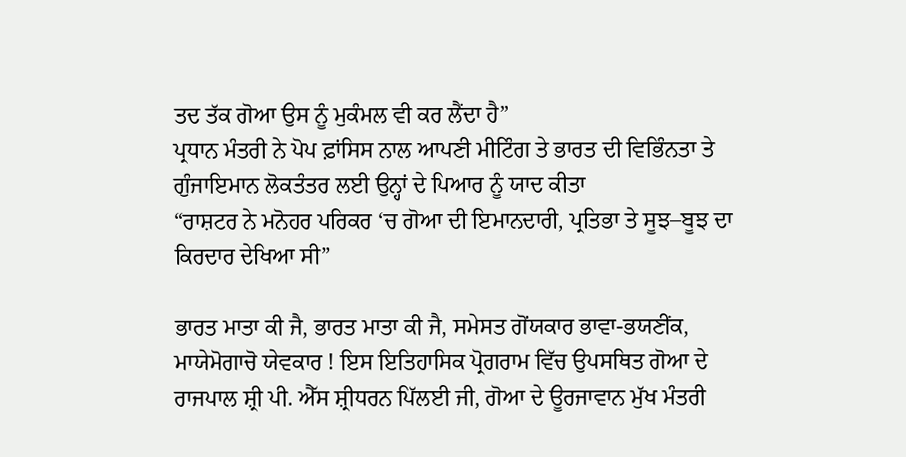ਤਦ ਤੱਕ ਗੋਆ ਉਸ ਨੂੰ ਮੁਕੰਮਲ ਵੀ ਕਰ ਲੈਂਦਾ ਹੈ”
ਪ੍ਰਧਾਨ ਮੰਤਰੀ ਨੇ ਪੋਪ ਫ਼ਾਂਸਿਸ ਨਾਲ ਆਪਣੀ ਮੀਟਿੰਗ ਤੇ ਭਾਰਤ ਦੀ ਵਿਭਿੰਨਤਾ ਤੇ ਗੁੰਜਾਇਮਾਨ ਲੋਕਤੰਤਰ ਲਈ ਉਨ੍ਹਾਂ ਦੇ ਪਿਆਰ ਨੂੰ ਯਾਦ ਕੀਤਾ
“ਰਾਸ਼ਟਰ ਨੇ ਮਨੋਹਰ ਪਰਿਕਰ ‘ਚ ਗੋਆ ਦੀ ਇਮਾਨਦਾਰੀ, ਪ੍ਰਤਿਭਾ ਤੇ ਸੂਝ–ਬੂਝ ਦਾ ਕਿਰਦਾਰ ਦੇਖਿਆ ਸੀ”

ਭਾਰਤ ਮਾਤਾ ਕੀ ਜੈ, ਭਾਰਤ ਮਾਤਾ ਕੀ ਜੈ, ਸਮੇਸਤ ਗੋਂਯਕਾਰ ਭਾਵਾ-ਭਯਣੀਂਕ, ਮਾਯੇਮੋਗਾਚੋ ਯੇਵਕਾਰ ! ਇਸ ਇਤਿਹਾਸਿਕ ਪ੍ਰੋਗਰਾਮ ਵਿੱਚ ਉਪਸਥਿਤ ਗੋਆ ਦੇ ਰਾਜਪਾਲ ਸ਼੍ਰੀ ਪੀ. ਐੱਸ ਸ਼੍ਰੀਧਰਨ ਪਿੱਲਈ ਜੀ, ਗੋਆ ਦੇ ਊਰਜਾਵਾਨ ਮੁੱਖ ਮੰਤਰੀ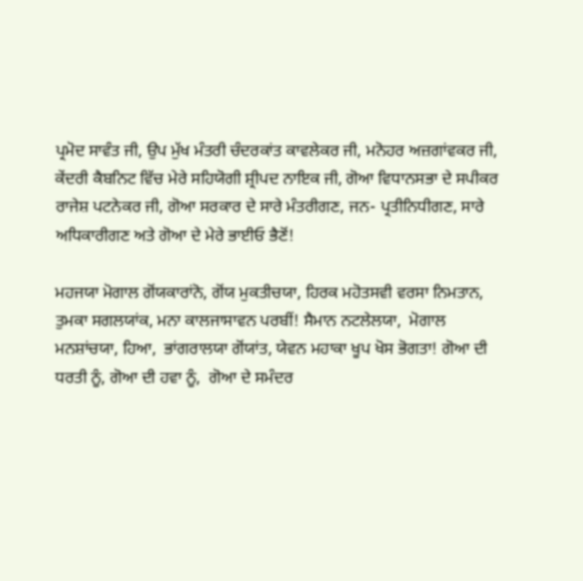ਪ੍ਰਮੋਦ ਸਾਵੰਤ ਜੀ, ਉਪ ਮੁੱਖ ਮੰਤਰੀ ਚੰਦਰਕਾਂਤ ਕਾਵਲੇਕਰ ਜੀ, ਮਨੋਹਰ ਅਜ਼ਗਾਂਵਕਰ ਜੀ, ਕੇਂਦਰੀ ਕੈਬਨਿਟ ਵਿੱਚ ਮੇਰੇ ਸਹਿਯੋਗੀ ਸ਼੍ਰੀਪਦ ਨਾਇਕ ਜੀ, ਗੋਆ ਵਿਧਾਨਸਭਾ ਦੇ ਸਪੀਕਰ ਰਾਜੇਸ਼ ਪਟਨੇਕਰ ਜੀ, ਗੋਆ ਸਰਕਾਰ ਦੇ ਸਾਰੇ ਮੰਤਰੀਗਣ, ਜਨ- ਪ੍ਰਤੀਨਿਧੀਗਣ, ਸਾਰੇ ਅਧਿਕਾਰੀਗਣ ਅਤੇ ਗੋਆ ਦੇ ਮੇਰੇ ਭਾਈਓ ਭੈਣੋਂ!

ਮਹਜਯਾ ਮੋਗਾਲ ਗੋਂਯਕਾਰਾਂਨੋ, ਗੋਂਯ ਮੁਕਤੀਚਯਾ, ਹਿਰਕ ਮਹੋਤਸਵੀ ਵਰਸਾ ਨਿਮਤਾਨ, ਤੁਮਕਾ ਸਗਲਯਾਂਕ, ਮਨਾ ਕਾਲਜਾਸਾਵਨ ਪਰਬੀਂ! ਸੈਮਾਨ ਨਟਲੇਲਯਾ,  ਮੋਗਾਲ ਮਨਸ਼ਾਂਚਯਾ, ਹਿਆ,  ਭਾਂਗਰਾਲਯਾ ਗੋਂਯਾਂਤ, ਯੇਵਨ ਮਹਾਕਾ ਖੂਪ ਖੋਸ ਭੋਗਤਾ! ਗੋਆ ਦੀ ਧਰਤੀ ਨੂੰ, ਗੋਆ ਦੀ ਹਵਾ ਨੂੰ,  ਗੋਆ ਦੇ ਸਮੰਦਰ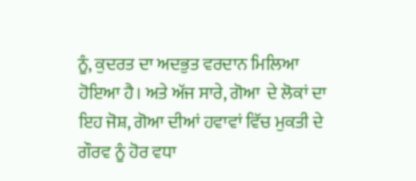ਨੂੰ, ਕੁਦਰਤ ਦਾ ਅਦਭੁਤ ਵਰਦਾਨ ਮਿਲਿਆ ਹੋਇਆ ਹੈ। ਅਤੇ ਅੱਜ ਸਾਰੇ, ਗੋਆ  ਦੇ ਲੋਕਾਂ ਦਾ ਇਹ ਜੋਸ਼, ਗੋਆ ਦੀਆਂ ਹਵਾਵਾਂ ਵਿੱਚ ਮੁਕਤੀ ਦੇ ਗੌਰਵ ਨੂੰ ਹੋਰ ਵਧਾ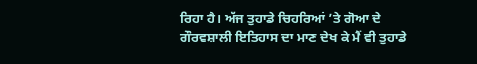ਰਿਹਾ ਹੈ। ਅੱਜ ਤੁਹਾਡੇ ਚਿਹਰਿਆਂ ’ਤੇ ਗੋਆ ਦੇ ਗੌਰਵਸ਼ਾਲੀ ਇਤਿਹਾਸ ਦਾ ਮਾਣ ਦੇਖ ਕੇ ਮੈਂ ਵੀ ਤੁਹਾਡੇ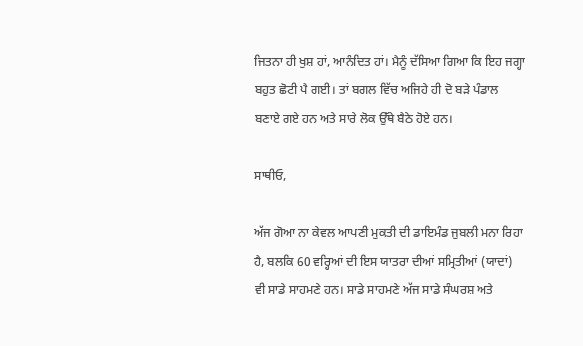ਜਿਤਨਾ ਹੀ ਖੁਸ਼ ਹਾਂ, ਆਨੰਦਿਤ ਹਾਂ। ਮੈਨੂੰ ਦੱਸਿਆ ਗਿਆ ਕਿ ਇਹ ਜਗ੍ਹਾ ਬਹੁਤ ਛੋਟੀ ਪੈ ਗਈ। ਤਾਂ ਬਗਲ ਵਿੱਚ ਅਜਿਹੇ ਹੀ ਦੋ ਬੜੇ ਪੰਡਾਲ ਬਣਾਏ ਗਏ ਹਨ ਅਤੇ ਸਾਰੇ ਲੋਕ ਉੱਥੇ ਬੈਠੇ ਹੋਏ ਹਨ।

ਸਾਥੀਓ,

ਅੱਜ ਗੋਆ ਨਾ ਕੇਵਲ ਆਪਣੀ ਮੁਕਤੀ ਦੀ ਡਾਇਮੰਡ ਜੁਬਲੀ ਮਨਾ ਰਿਹਾ ਹੈ, ਬਲਕਿ 60 ਵਰ੍ਹਿਆਂ ਦੀ ਇਸ ਯਾਤਰਾ ਦੀਆਂ ਸਮ੍ਰਿਤੀਆਂ (ਯਾਦਾਂ) ਵੀ ਸਾਡੇ ਸਾਹਮਣੇ ਹਨ। ਸਾਡੇ ਸਾਹਮਣੇ ਅੱਜ ਸਾਡੇ ਸੰਘਰਸ਼ ਅਤੇ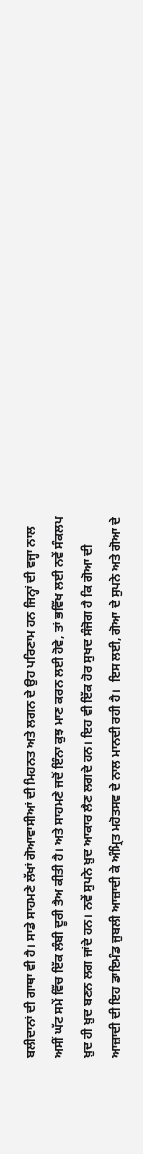ਬਲੀਦਾਨਾਂ ਦੀ ਗਾਥਾ ਵੀ ਹੈ। ਸਾਡੇ ਸਾਹਮਣੇ ਲੱਖਾਂ ਗੋਆਵਾਸੀਆਂ ਦੀ ਮਿਹਨਤ ਅਤੇ ਲਗਨ ਦੇ ਉਹ ਪਰਿਣਾਮ ਹਨ ਜਿਨ੍ਹਾਂ ਦੀ ਵਜ੍ਹਾ ਨਾਲ ਅਸੀਂ ਘੱਟ ਸਮੇਂ ਵਿੱਚ ਇੱਕ ਲੰਬੀ ਦੂਰੀ ਤੈਅ ਕੀਤੀ ਹੈ। ਅਤੇ ਸਾਹਮਣੇ ਜਦੋਂ ਇੰਨਾ ਕੁਝ ਮਾਣ ਕਰਨ ਲਈ ਹੋਵੇ, ਤਾਂ ਭਵਿੱਖ ਲਈ ਨਵੇਂ ਸੰਕਲਪ ਖ਼ੁਦ ਹੀ ਖ਼ੁਦ ਬਣਨ ਲਗ ਜਾਂਦੇ ਹਨ। ਨਵੇਂ ਸੁਪਨੇ ਖ਼ੁਦ ਆਕਾਰ ਲੈਣ ਲਗਦੇ ਹਨ। ਇਹ ਵੀ ਇੱਕ ਹੋਰ ਸੁਖਦ ਸੰਜੋਗ ਹੈ ਕਿ ਗੋਆ ਦੀ ਆਜ਼ਾਦੀ ਦੀ ਇਹ ਡਾਇਮੰਡ ਜੁਬਲੀ ਆਜ਼ਾਦੀ ਕੇ ਅੰਮ੍ਰਿਤ ਮਹੋਤਸਵ ਦੇ ਨਾਲ ਮਾਨਦੀ ਰਹੀ ਹੈ।  ਇਸ ਲਈ, ਗੋਆ ਦੇ ਸੁਪਨੇ ਅਤੇ ਗੋਆ ਦੇ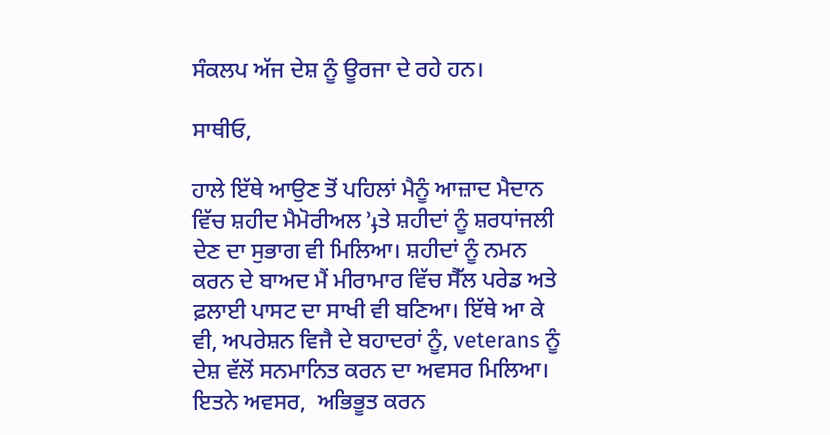ਸੰਕਲਪ ਅੱਜ ਦੇਸ਼ ਨੂੰ ਊਰਜਾ ਦੇ ਰਹੇ ਹਨ।

ਸਾਥੀਓ,

ਹਾਲੇ ਇੱਥੇ ਆਉਣ ਤੋਂ ਪਹਿਲਾਂ ਮੈਨੂੰ ਆਜ਼ਾਦ ਮੈਦਾਨ ਵਿੱਚ ਸ਼ਹੀਦ ਮੈਮੋਰੀਅਲ ’ֈਤੇ ਸ਼ਹੀਦਾਂ ਨੂੰ ਸ਼ਰਧਾਂਜਲੀ ਦੇਣ ਦਾ ਸੁਭਾਗ ਵੀ ਮਿਲਿਆ। ਸ਼ਹੀਦਾਂ ਨੂੰ ਨਮਨ ਕਰਨ ਦੇ ਬਾਅਦ ਮੈਂ ਮੀਰਾਮਾਰ ਵਿੱਚ ਸੈੱਲ ਪਰੇਡ ਅਤੇ ਫ਼ਲਾਈ ਪਾਸਟ ਦਾ ਸਾਖੀ ਵੀ ਬਣਿਆ। ਇੱਥੇ ਆ ਕੇ ਵੀ, ਅਪਰੇਸ਼ਨ ਵਿਜੈ ਦੇ ਬਹਾਦਰਾਂ ਨੂੰ, veterans ਨੂੰ ਦੇਸ਼ ਵੱਲੋਂ ਸਨਮਾਨਿਤ ਕਰਨ ਦਾ ਅਵਸਰ ਮਿਲਿਆ। ਇਤਨੇ ਅਵਸਰ,  ਅਭਿਭੂਤ ਕਰਨ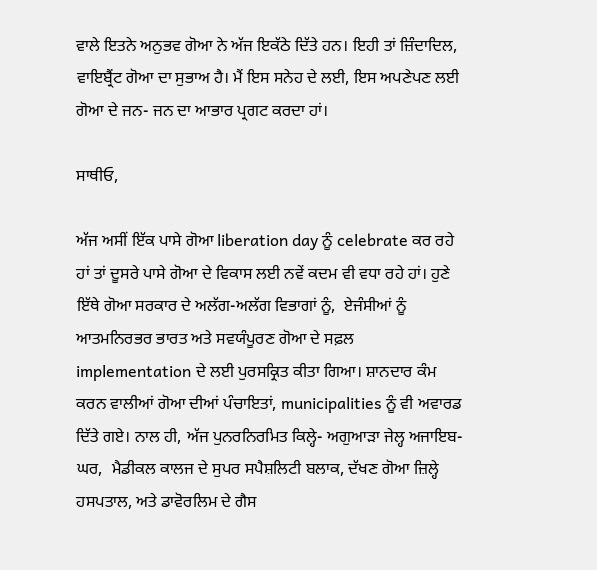ਵਾਲੇ ਇਤਨੇ ਅਨੁਭਵ ਗੋਆ ਨੇ ਅੱਜ ਇਕੱਠੇ ਦਿੱਤੇ ਹਨ। ਇਹੀ ਤਾਂ ਜ਼ਿੰਦਾਦਿਲ,  ਵਾਇਬ੍ਰੈਂਟ ਗੋਆ ਦਾ ਸੁਭਾਅ ਹੈ। ਮੈਂ ਇਸ ਸਨੇਹ ਦੇ ਲਈ, ਇਸ ਅਪਣੇਪਣ ਲਈ ਗੋਆ ਦੇ ਜਨ- ਜਨ ਦਾ ਆਭਾਰ ਪ੍ਰਗਟ ਕਰਦਾ ਹਾਂ।

ਸਾਥੀਓ,

ਅੱਜ ਅਸੀਂ ਇੱਕ ਪਾਸੇ ਗੋਆ liberation day ਨੂੰ celebrate ਕਰ ਰਹੇ ਹਾਂ ਤਾਂ ਦੂਸਰੇ ਪਾਸੇ ਗੋਆ ਦੇ ਵਿਕਾਸ ਲਈ ਨਵੇਂ ਕਦਮ ਵੀ ਵਧਾ ਰਹੇ ਹਾਂ। ਹੁਣੇ ਇੱਥੇ ਗੋਆ ਸਰਕਾਰ ਦੇ ਅਲੱਗ-ਅਲੱਗ ਵਿਭਾਗਾਂ ਨੂੰ,  ਏਜੰਸੀਆਂ ਨੂੰ ਆਤਮਨਿਰਭਰ ਭਾਰਤ ਅਤੇ ਸਵਯੰਪੂਰਣ ਗੋਆ ਦੇ ਸਫ਼ਲ implementation ਦੇ ਲਈ ਪੁਰਸਕ੍ਰਿਤ ਕੀਤਾ ਗਿਆ। ਸ਼ਾਨਦਾਰ ਕੰਮ ਕਰਨ ਵਾਲੀਆਂ ਗੋਆ ਦੀਆਂ ਪੰਚਾਇਤਾਂ, municipalities ਨੂੰ ਵੀ ਅਵਾਰਡ ਦਿੱਤੇ ਗਏ। ਨਾਲ ਹੀ, ਅੱਜ ਪੁਨਰਨਿਰਮਿਤ ਕਿਲ੍ਹੇ- ਅਗੁਆੜਾ ਜੇਲ੍ਹ ਅਜਾਇਬ-ਘਰ,  ਮੈਡੀਕਲ ਕਾਲਜ ਦੇ ਸੁਪਰ ਸਪੈਸ਼ਲਿਟੀ ਬਲਾਕ, ਦੱਖਣ ਗੋਆ ਜ਼ਿਲ੍ਹੇ ਹਸਪਤਾਲ, ਅਤੇ ਡਾਵੋਰਲਿਮ ਦੇ ਗੈਸ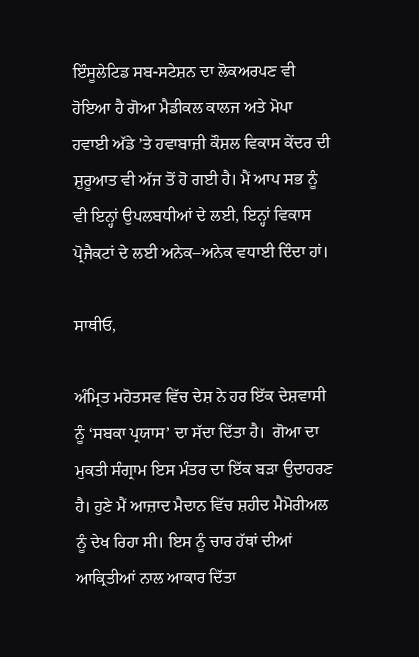ਇੰਸੂਲੇਟਿਡ ਸਬ-ਸਟੇਸ਼ਨ ਦਾ ਲੋਕਅਰਪਣ ਵੀ ਹੋਇਆ ਹੈ ਗੋਆ ਮੈਡੀਕਲ ਕਾਲਜ ਅਤੇ ਮੋਪਾ ਹਵਾਈ ਅੱਡੇ ’ਤੇ ਹਵਾਬਾਜ਼ੀ ਕੌਸ਼ਲ ਵਿਕਾਸ ਕੇਂਦਰ ਦੀ ਸ਼ੁਰੂਆਤ ਵੀ ਅੱਜ ਤੋਂ ਹੋ ਗਈ ਹੈ। ਮੈਂ ਆਪ ਸਭ ਨੂੰ ਵੀ ਇਨ੍ਹਾਂ ਉਪਲਬਧੀਆਂ ਦੇ ਲਈ, ਇਨ੍ਹਾਂ ਵਿਕਾਸ ਪ੍ਰੋਜੈਕਟਾਂ ਦੇ ਲਈ ਅਨੇਕ–ਅਨੇਕ ਵਧਾਈ ਦਿੰਦਾ ਹਾਂ।

ਸਾਥੀਓ,

ਅੰਮ੍ਰਿਤ ਮਹੋਤਸਵ ਵਿੱਚ ਦੇਸ਼ ਨੇ ਹਰ ਇੱਕ ਦੇਸ਼ਵਾਸੀ ਨੂੰ ‘ਸਬਕਾ ਪ੍ਰਯਾਸ’ ਦਾ ਸੱਦਾ ਦਿੱਤਾ ਹੈ।  ਗੋਆ ਦਾ ਮੁਕਤੀ ਸੰਗ੍ਰਾਮ ਇਸ ਮੰਤਰ ਦਾ ਇੱਕ ਬੜਾ ਉਦਾਹਰਣ ਹੈ। ਹੁਣੇ ਮੈਂ ਆਜ਼ਾਦ ਮੈਦਾਨ ਵਿੱਚ ਸ਼ਹੀਦ ਮੈਮੋਰੀਅਲ ਨੂੰ ਦੇਖ ਰਿਹਾ ਸੀ। ਇਸ ਨੂੰ ਚਾਰ ਹੱਥਾਂ ਦੀਆਂ ਆਕ੍ਰਿਤੀਆਂ ਨਾਲ ਆਕਾਰ ਦਿੱਤਾ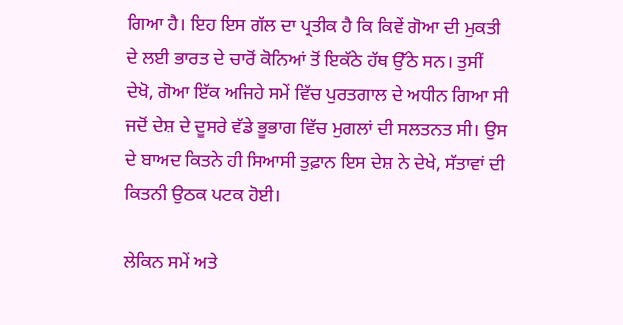ਗਿਆ ਹੈ। ਇਹ ਇਸ ਗੱਲ ਦਾ ਪ੍ਰਤੀਕ ਹੈ ਕਿ ਕਿਵੇਂ ਗੋਆ ਦੀ ਮੁਕਤੀ ਦੇ ਲਈ ਭਾਰਤ ਦੇ ਚਾਰੋਂ ਕੋਨਿਆਂ ਤੋਂ ਇਕੱਠੇ ਹੱਥ ਉੱਠੇ ਸਨ। ਤੁਸੀਂ ਦੇਖੋ, ਗੋਆ ਇੱਕ ਅਜਿਹੇ ਸਮੇਂ ਵਿੱਚ ਪੁਰਤਗਾਲ ਦੇ ਅਧੀਨ ਗਿਆ ਸੀ ਜਦੋਂ ਦੇਸ਼ ਦੇ ਦੂਸਰੇ ਵੱਡੇ ਭੂਭਾਗ ਵਿੱਚ ਮੁਗਲਾਂ ਦੀ ਸਲਤਨਤ ਸੀ। ਉਸ ਦੇ ਬਾਅਦ ਕਿਤਨੇ ਹੀ ਸਿਆਸੀ ਤੁਫ਼ਾਨ ਇਸ ਦੇਸ਼ ਨੇ ਦੇਖੇ, ਸੱਤਾਵਾਂ ਦੀ ਕਿਤਨੀ ਉਠਕ ਪਟਕ ਹੋਈ।

ਲੇਕਿਨ ਸਮੇਂ ਅਤੇ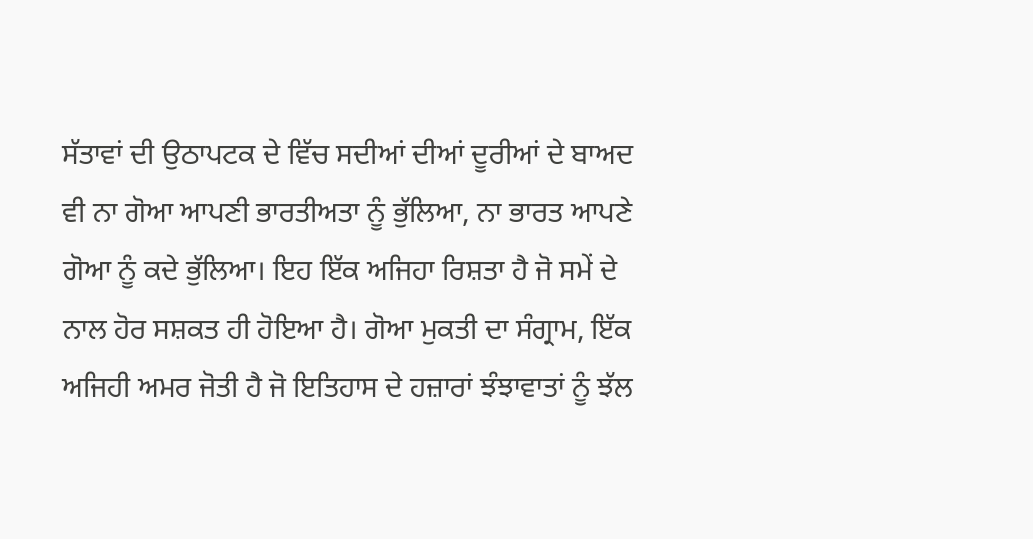ਸੱਤਾਵਾਂ ਦੀ ਉਠਾਪਟਕ ਦੇ ਵਿੱਚ ਸਦੀਆਂ ਦੀਆਂ ਦੂਰੀਆਂ ਦੇ ਬਾਅਦ ਵੀ ਨਾ ਗੋਆ ਆਪਣੀ ਭਾਰਤੀਅਤਾ ਨੂੰ ਭੁੱਲਿਆ, ਨਾ ਭਾਰਤ ਆਪਣੇ ਗੋਆ ਨੂੰ ਕਦੇ ਭੁੱਲਿਆ। ਇਹ ਇੱਕ ਅਜਿਹਾ ਰਿਸ਼ਤਾ ਹੈ ਜੋ ਸਮੇਂ ਦੇ ਨਾਲ ਹੋਰ ਸਸ਼ਕਤ ਹੀ ਹੋਇਆ ਹੈ। ਗੋਆ ਮੁਕਤੀ ਦਾ ਸੰਗ੍ਰਾਮ, ਇੱਕ ਅਜਿਹੀ ਅਮਰ ਜੋਤੀ ਹੈ ਜੋ ਇਤਿਹਾਸ ਦੇ ਹਜ਼ਾਰਾਂ ਝੰਝਾਵਾਤਾਂ ਨੂੰ ਝੱਲ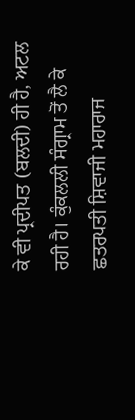ਕੇ ਵੀ ਪ੍ਰਦੀਪਤ (ਬਲਦੀ) ਹੀ ਹੈ, ਅਟਲ ਰਹੀ ਹੈ। ਕੁੰਕਲਲੀ ਸੰਗ੍ਰਾਮ ਤੋਂ ਲੈ ਕੇ ਛਤਰਪਤੀ ਸ਼ਿਵਾਜੀ ਮਹਾਰਾਜ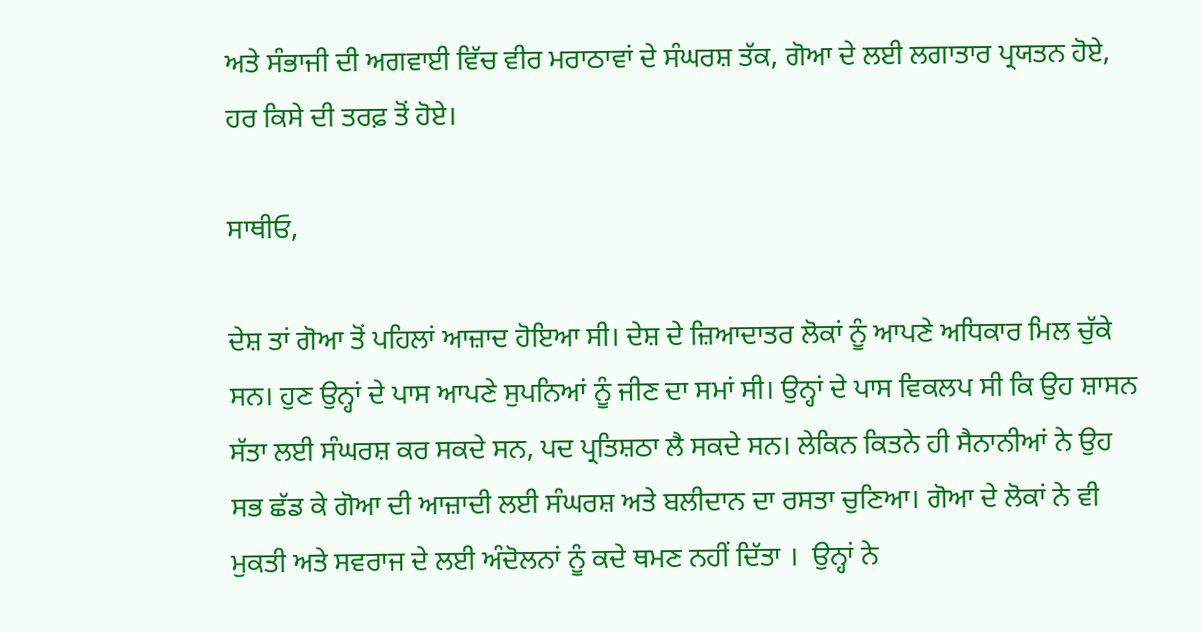ਅਤੇ ਸੰਭਾਜੀ ਦੀ ਅਗਵਾਈ ਵਿੱਚ ਵੀਰ ਮਰਾਠਾਵਾਂ ਦੇ ਸੰਘਰਸ਼ ਤੱਕ, ਗੋਆ ਦੇ ਲਈ ਲਗਾਤਾਰ ਪ੍ਰਯਤਨ ਹੋਏ, ਹਰ ਕਿਸੇ ਦੀ ਤਰਫ਼ ਤੋਂ ਹੋਏ।

ਸਾਥੀਓ,

ਦੇਸ਼ ਤਾਂ ਗੋਆ ਤੋਂ ਪਹਿਲਾਂ ਆਜ਼ਾਦ ਹੋਇਆ ਸੀ। ਦੇਸ਼ ਦੇ ਜ਼ਿਆਦਾਤਰ ਲੋਕਾਂ ਨੂੰ ਆਪਣੇ ਅਧਿਕਾਰ ਮਿਲ ਚੁੱਕੇ ਸਨ। ਹੁਣ ਉਨ੍ਹਾਂ ਦੇ ਪਾਸ ਆਪਣੇ ਸੁਪਨਿਆਂ ਨੂੰ ਜੀਣ ਦਾ ਸਮਾਂ ਸੀ। ਉਨ੍ਹਾਂ ਦੇ ਪਾਸ ਵਿਕਲਪ ਸੀ ਕਿ ਉਹ ਸ਼ਾਸਨ ਸੱਤਾ ਲਈ ਸੰਘਰਸ਼ ਕਰ ਸਕਦੇ ਸਨ, ਪਦ ਪ੍ਰਤਿਸ਼ਠਾ ਲੈ ਸਕਦੇ ਸਨ। ਲੇਕਿਨ ਕਿਤਨੇ ਹੀ ਸੈਨਾਨੀਆਂ ਨੇ ਉਹ ਸਭ ਛੱਡ ਕੇ ਗੋਆ ਦੀ ਆਜ਼ਾਦੀ ਲਈ ਸੰਘਰਸ਼ ਅਤੇ ਬਲੀਦਾਨ ਦਾ ਰਸਤਾ ਚੁਣਿਆ। ਗੋਆ ਦੇ ਲੋਕਾਂ ਨੇ ਵੀ ਮੁਕਤੀ ਅਤੇ ਸਵਰਾਜ ਦੇ ਲਈ ਅੰਦੋਲਨਾਂ ਨੂੰ ਕਦੇ ਥਮਣ ਨਹੀਂ ਦਿੱਤਾ ।  ਉਨ੍ਹਾਂ ਨੇ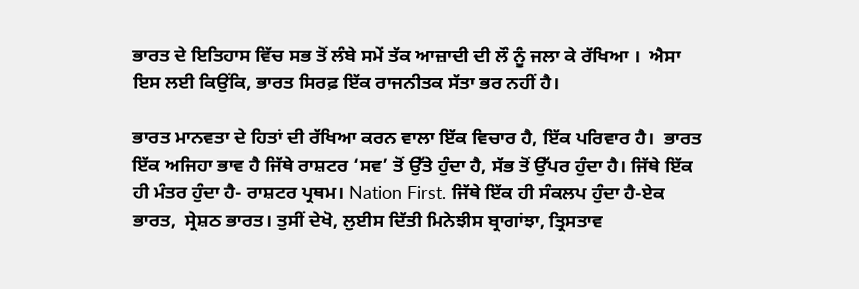ਭਾਰਤ ਦੇ ਇਤਿਹਾਸ ਵਿੱਚ ਸਭ ਤੋਂ ਲੰਬੇ ਸਮੇਂ ਤੱਕ ਆਜ਼ਾਦੀ ਦੀ ਲੌ ਨੂੰ ਜਲਾ ਕੇ ਰੱਖਿਆ ।  ਐਸਾ ਇਸ ਲਈ ਕਿਉਂਕਿ, ਭਾਰਤ ਸਿਰਫ਼ ਇੱਕ ਰਾਜਨੀਤਕ ਸੱਤਾ ਭਰ ਨਹੀਂ ਹੈ।

ਭਾਰਤ ਮਾਨਵਤਾ ਦੇ ਹਿਤਾਂ ਦੀ ਰੱਖਿਆ ਕਰਨ ਵਾਲਾ ਇੱਕ ਵਿਚਾਰ ਹੈ, ਇੱਕ ਪਰਿਵਾਰ ਹੈ।  ਭਾਰਤ ਇੱਕ ਅਜਿਹਾ ਭਾਵ ਹੈ ਜਿੱਥੇ ਰਾਸ਼ਟਰ ‘ਸਵ’ ਤੋਂ ਉੱਤੇ ਹੁੰਦਾ ਹੈ, ਸੱਭ ਤੋਂ ਉੱਪਰ ਹੁੰਦਾ ਹੈ। ਜਿੱਥੇ ਇੱਕ ਹੀ ਮੰਤਰ ਹੁੰਦਾ ਹੈ- ਰਾਸ਼ਟਰ ਪ੍ਰਥਮ। Nation First. ਜਿੱਥੇ ਇੱਕ ਹੀ ਸੰਕਲਪ ਹੁੰਦਾ ਹੈ-ਏਕ ਭਾਰਤ,  ਸ੍ਰੇਸ਼ਠ ਭਾਰਤ। ਤੁਸੀਂ ਦੇਖੋ, ਲੁਈਸ ਦਿੱਤੀ ਮਿਨੇਝੀਸ ਬ੍ਰਾਗਾਂਝਾ, ਤ੍ਰਿਸਤਾਵ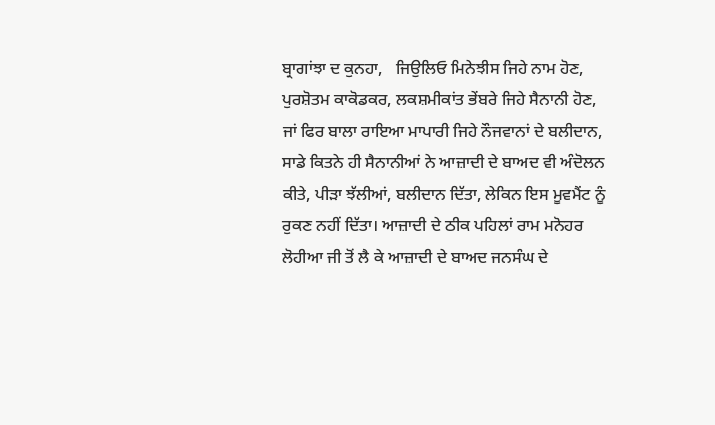ਬ੍ਰਾਗਾਂਝਾ ਦ ਕੁਨਹਾ,   ਜਿਉਲਿਓ ਮਿਨੇਝੀਸ ਜਿਹੇ ਨਾਮ ਹੋਣ, ਪੁਰਸ਼ੋਤਮ ਕਾਕੋਡਕਰ, ਲਕਸ਼ਮੀਕਾਂਤ ਭੇਂਬਰੇ ਜਿਹੇ ਸੈਨਾਨੀ ਹੋਣ, ਜਾਂ ਫਿਰ ਬਾਲਾ ਰਾਇਆ ਮਾਪਾਰੀ ਜਿਹੇ ਨੌਜਵਾਨਾਂ ਦੇ ਬਲੀਦਾਨ, ਸਾਡੇ ਕਿਤਨੇ ਹੀ ਸੈਨਾਨੀਆਂ ਨੇ ਆਜ਼ਾਦੀ ਦੇ ਬਾਅਦ ਵੀ ਅੰਦੋਲਨ ਕੀਤੇ, ਪੀੜਾ ਝੱਲੀਆਂ, ਬਲੀਦਾਨ ਦਿੱਤਾ, ਲੇਕਿਨ ਇਸ ਮੂਵਮੈਂਟ ਨੂੰ ਰੁਕਣ ਨਹੀਂ ਦਿੱਤਾ। ਆਜ਼ਾਦੀ ਦੇ ਠੀਕ ਪਹਿਲਾਂ ਰਾਮ ਮਨੋਹਰ ਲੋਹੀਆ ਜੀ ਤੋਂ ਲੈ ਕੇ ਆਜ਼ਾਦੀ ਦੇ ਬਾਅਦ ਜਨਸੰਘ ਦੇ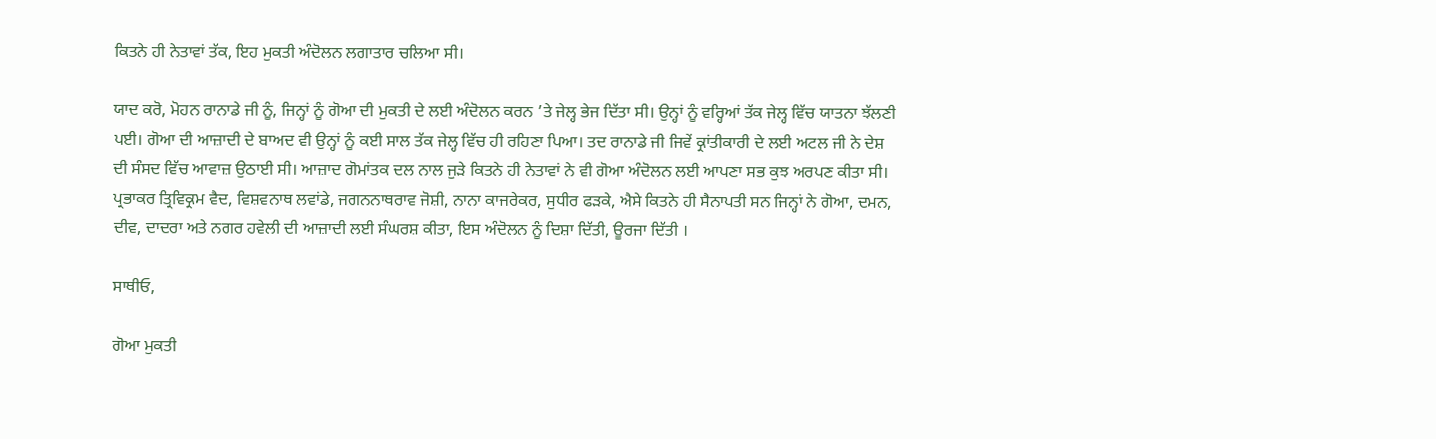ਕਿਤਨੇ ਹੀ ਨੇਤਾਵਾਂ ਤੱਕ, ਇਹ ਮੁਕਤੀ ਅੰਦੋਲਨ ਲਗਾਤਾਰ ਚਲਿਆ ਸੀ।

ਯਾਦ ਕਰੋ, ਮੋਹਨ ਰਾਨਾਡੇ ਜੀ ਨੂੰ, ਜਿਨ੍ਹਾਂ ਨੂੰ ਗੋਆ ਦੀ ਮੁਕਤੀ ਦੇ ਲਈ ਅੰਦੋਲਨ ਕਰਨ ’ਤੇ ਜੇਲ੍ਹ ਭੇਜ ਦਿੱਤਾ ਸੀ। ਉਨ੍ਹਾਂ ਨੂੰ ਵਰ੍ਹਿਆਂ ਤੱਕ ਜੇਲ੍ਹ ਵਿੱਚ ਯਾਤਨਾ ਝੱਲਣੀ ਪਈ। ਗੋਆ ਦੀ ਆਜ਼ਾਦੀ ਦੇ ਬਾਅਦ ਵੀ ਉਨ੍ਹਾਂ ਨੂੰ ਕਈ ਸਾਲ ਤੱਕ ਜੇਲ੍ਹ ਵਿੱਚ ਹੀ ਰਹਿਣਾ ਪਿਆ। ਤਦ ਰਾਨਾਡੇ ਜੀ ਜਿਵੇਂ ਕ੍ਰਾਂਤੀਕਾਰੀ ਦੇ ਲਈ ਅਟਲ ਜੀ ਨੇ ਦੇਸ਼ ਦੀ ਸੰਸਦ ਵਿੱਚ ਆਵਾਜ਼ ਉਠਾਈ ਸੀ। ਆਜ਼ਾਦ ਗੋਮਾਂਤਕ ਦਲ ਨਾਲ ਜੁੜੇ ਕਿਤਨੇ ਹੀ ਨੇਤਾਵਾਂ ਨੇ ਵੀ ਗੋਆ ਅੰਦੋਲਨ ਲਈ ਆਪਣਾ ਸਭ ਕੁਝ ਅਰਪਣ ਕੀਤਾ ਸੀ। ਪ੍ਰਭਾਕਰ ਤ੍ਰਿਵਿਕ੍ਰਮ ਵੈਦ, ਵਿਸ਼ਵਨਾਥ ਲਵਾਂਡੇ, ਜਗਨਨਾਥਰਾਵ ਜੋਸ਼ੀ, ਨਾਨਾ ਕਾਜਰੇਕਰ, ਸੁਧੀਰ ਫੜਕੇ, ਐਸੇ ਕਿਤਨੇ ਹੀ ਸੈਨਾਪਤੀ ਸਨ ਜਿਨ੍ਹਾਂ ਨੇ ਗੋਆ, ਦਮਨ, ਦੀਵ, ਦਾਦਰਾ ਅਤੇ ਨਗਰ ਹਵੇਲੀ ਦੀ ਆਜ਼ਾਦੀ ਲਈ ਸੰਘਰਸ਼ ਕੀਤਾ, ਇਸ ਅੰਦੋਲਨ ਨੂੰ ਦਿਸ਼ਾ ਦਿੱਤੀ, ਊਰਜਾ ਦਿੱਤੀ ।

ਸਾਥੀਓ,

ਗੋਆ ਮੁਕਤੀ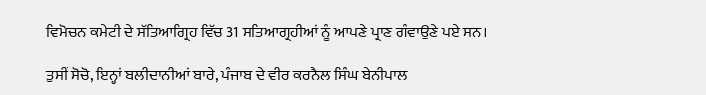ਵਿਮੋਚਨ ਕਮੇਟੀ ਦੇ ਸੱਤਿਆਗ੍ਰਿਹ ਵਿੱਚ 31 ਸਤਿਆਗ੍ਰਹੀਆਂ ਨੂੰ ਆਪਣੇ ਪ੍ਰਾਣ ਗੰਵਾਉਣੇ ਪਏ ਸਨ।

ਤੁਸੀਂ ਸੋਚੋ, ਇਨ੍ਹਾਂ ਬਲੀਦਾਨੀਆਂ ਬਾਰੇ, ਪੰਜਾਬ ਦੇ ਵੀਰ ਕਰਨੈਲ ਸਿੰਘ ਬੇਨੀਪਾਲ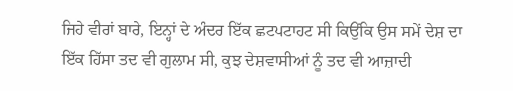ਜਿਹੇ ਵੀਰਾਂ ਬਾਰੇ, ਇਨ੍ਹਾਂ ਦੇ ਅੰਦਰ ਇੱਕ ਛਟਪਟਾਹਟ ਸੀ ਕਿਉਂਕਿ ਉਸ ਸਮੇਂ ਦੇਸ਼ ਦਾ ਇੱਕ ਹਿੱਸਾ ਤਦ ਵੀ ਗੁਲਾਮ ਸੀ, ਕੁਝ ਦੇਸ਼ਵਾਸੀਆਂ ਨੂੰ ਤਦ ਵੀ ਆਜ਼ਾਦੀ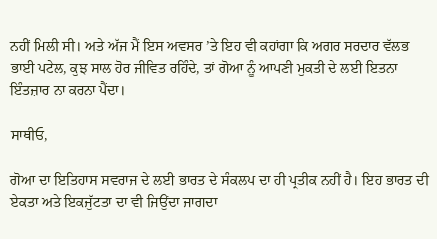ਨਹੀਂ ਮਿਲੀ ਸੀ। ਅਤੇ ਅੱਜ ਮੈਂ ਇਸ ਅਵਸਰ ’ਤੇ ਇਹ ਵੀ ਕਹਾਂਗਾ ਕਿ ਅਗਰ ਸਰਦਾਰ ਵੱਲਭ ਭਾਈ ਪਟੇਲ, ਕੁਝ ਸਾਲ ਹੋਰ ਜੀਵਿਤ ਰਹਿੰਦੇ, ਤਾਂ ਗੋਆ ਨੂੰ ਆਪਣੀ ਮੁਕਤੀ ਦੇ ਲਈ ਇਤਨਾ ਇੰਤਜ਼ਾਰ ਨਾ ਕਰਨਾ ਪੈਂਦਾ।

ਸਾਥੀਓ,

ਗੋਆ ਦਾ ਇਤਿਹਾਸ ਸਵਰਾਜ ਦੇ ਲਈ ਭਾਰਤ ਦੇ ਸੰਕਲਪ ਦਾ ਹੀ ਪ੍ਰਤੀਕ ਨਹੀਂ ਹੈ। ਇਹ ਭਾਰਤ ਦੀ ਏਕਤਾ ਅਤੇ ਇਕਜੁੱਟਤਾ ਦਾ ਵੀ ਜਿਉਂਦਾ ਜਾਗਦਾ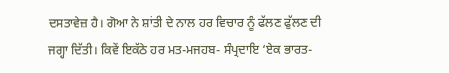ਦਸਤਾਵੇਜ਼ ਹੈ। ਗੋਆ ਨੇ ਸ਼ਾਂਤੀ ਦੇ ਨਾਲ ਹਰ ਵਿਚਾਰ ਨੂੰ ਫੱਲਣ ਫੁੱਲਣ ਦੀ ਜਗ੍ਹਾ ਦਿੱਤੀ। ਕਿਵੇਂ ਇਕੱਠੇ ਹਰ ਮਤ-ਮਜਹਬ- ਸੰਪ੍ਰਦਾਇ ‘ਏਕ ਭਾਰਤ-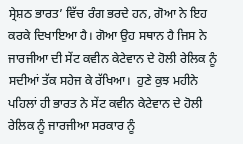ਸ੍ਰੇਸ਼ਠ ਭਾਰਤ’ ਵਿੱਚ ਰੰਗ ਭਰਦੇ ਹਨ, ਗੋਆ ਨੇ ਇਹ ਕਰਕੇ ਦਿਖਾਇਆ ਹੈ। ਗੋਆ ਉਹ ਸਥਾਨ ਹੈ ਜਿਸ ਨੇ ਜਾਰਜੀਆ ਦੀ ਸੇਂਟ ਕਵੀਨ ਕੇਟੇਵਾਨ ਦੇ ਹੋਲੀ ਰੇਲਿਕ ਨੂੰ ਸਦੀਆਂ ਤੱਕ ਸਹੇਜ ਕੇ ਰੱਖਿਆ।  ਹੁਣੇ ਕੁਝ ਮਹੀਨੇ ਪਹਿਲਾਂ ਹੀ ਭਾਰਤ ਨੇ ਸੇਂਟ ਕਵੀਨ ਕੇਟੇਵਾਨ ਦੇ ਹੋਲੀ ਰੇਲਿਕ ਨੂੰ ਜਾਰਜੀਆ ਸਰਕਾਰ ਨੂੰ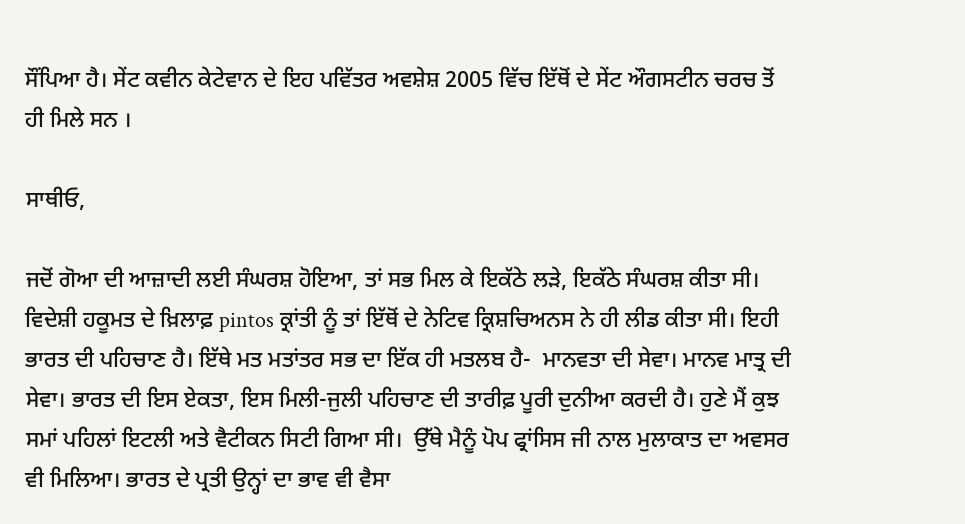ਸੌਂਪਿਆ ਹੈ। ਸੇਂਟ ਕਵੀਨ ਕੇਟੇਵਾਨ ਦੇ ਇਹ ਪਵਿੱਤਰ ਅਵਸ਼ੇਸ਼ 2005 ਵਿੱਚ ਇੱਥੋਂ ਦੇ ਸੇਂਟ ਔਗਸਟੀਨ ਚਰਚ ਤੋਂ ਹੀ ਮਿਲੇ ਸਨ ।

ਸਾਥੀਓ,

ਜਦੋਂ ਗੋਆ ਦੀ ਆਜ਼ਾਦੀ ਲਈ ਸੰਘਰਸ਼ ਹੋਇਆ, ਤਾਂ ਸਭ ਮਿਲ ਕੇ ਇਕੱਠੇ ਲੜੇ, ਇਕੱਠੇ ਸੰਘਰਸ਼ ਕੀਤਾ ਸੀ। ਵਿਦੇਸ਼ੀ ਹਕੂਮਤ ਦੇ ਖ਼ਿਲਾਫ਼ pintos ਕ੍ਰਾਂਤੀ ਨੂੰ ਤਾਂ ਇੱਥੋਂ ਦੇ ਨੇਟਿਵ ਕ੍ਰਿਸ਼ਚਿਅਨਸ ਨੇ ਹੀ ਲੀਡ ਕੀਤਾ ਸੀ। ਇਹੀ ਭਾਰਤ ਦੀ ਪਹਿਚਾਣ ਹੈ। ਇੱਥੇ ਮਤ ਮਤਾਂਤਰ ਸਭ ਦਾ ਇੱਕ ਹੀ ਮਤਲਬ ਹੈ-  ਮਾਨਵਤਾ ਦੀ ਸੇਵਾ। ਮਾਨਵ ਮਾਤ੍ਰ ਦੀ ਸੇਵਾ। ਭਾਰਤ ਦੀ ਇਸ ਏਕਤਾ, ਇਸ ਮਿਲੀ-ਜੁਲੀ ਪਹਿਚਾਣ ਦੀ ਤਾਰੀਫ਼ ਪੂਰੀ ਦੁਨੀਆ ਕਰਦੀ ਹੈ। ਹੁਣੇ ਮੈਂ ਕੁਝ ਸਮਾਂ ਪਹਿਲਾਂ ਇਟਲੀ ਅਤੇ ਵੈਟੀਕਨ ਸਿਟੀ ਗਿਆ ਸੀ।  ਉੱਥੇ ਮੈਨੂੰ ਪੋਪ ਫ੍ਰਾਂਸਿਸ ਜੀ ਨਾਲ ਮੁਲਾਕਾਤ ਦਾ ਅਵਸਰ ਵੀ ਮਿਲਿਆ। ਭਾਰਤ ਦੇ ਪ੍ਰਤੀ ਉਨ੍ਹਾਂ ਦਾ ਭਾਵ ਵੀ ਵੈਸਾ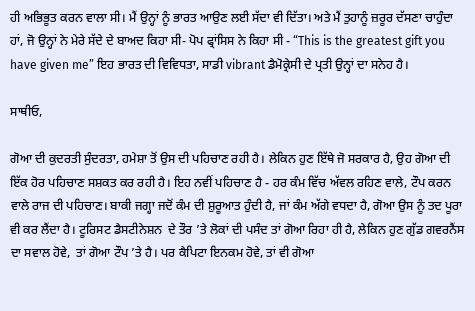ਹੀ ਅਭਿਭੂਤ ਕਰਨ ਵਾਲਾ ਸੀ। ਮੈਂ ਉਨ੍ਹਾਂ ਨੂੰ ਭਾਰਤ ਆਉਣ ਲਈ ਸੱਦਾ ਵੀ ਦਿੱਤਾ। ਅਤੇ ਮੈਂ ਤੁਹਾਨੂੰ ਜ਼ਰੂਰ ਦੱਸਣਾ ਚਾਹੁੰਦਾ ਹਾਂ, ਜੋ ਉਨ੍ਹਾਂ ਨੇ ਮੇਰੇ ਸੱਦੇ ਦੇ ਬਾਅਦ ਕਿਹਾ ਸੀ- ਪੋਪ ਫ੍ਰਾਂਸਿਸ ਨੇ ਕਿਹਾ ਸੀ - “This is the greatest gift you have given me” ਇਹ ਭਾਰਤ ਦੀ ਵਿਵਿਧਤਾ, ਸਾਡੀ vibrant ਡੈਮੋਕ੍ਰੇਸੀ ਦੇ ਪ੍ਰਤੀ ਉਨ੍ਹਾਂ ਦਾ ਸਨੇਹ ਹੈ।

ਸਾਥੀਓ,

ਗੋਆ ਦੀ ਕੁਦਰਤੀ ਸੁੰਦਰਤਾ, ਹਮੇਸ਼ਾ ਤੋਂ ਉਸ ਦੀ ਪਹਿਚਾਣ ਰਹੀ ਹੈ। ਲੇਕਿਨ ਹੁਣ ਇੱਥੇ ਜੋ ਸਰਕਾਰ ਹੈ, ਉਹ ਗੋਆ ਦੀ ਇੱਕ ਹੋਰ ਪਹਿਚਾਣ ਸਸ਼ਕਤ ਕਰ ਰਹੀ ਹੈ। ਇਹ ਨਵੀਂ ਪਹਿਚਾਣ ਹੈ - ਹਰ ਕੰਮ ਵਿੱਚ ਅੱਵਲ ਰਹਿਣ ਵਾਲੇ, ਟੌਪ ਕਰਨ ਵਾਲੇ ਰਾਜ ਦੀ ਪਹਿਚਾਣ। ਬਾਕੀ ਜਗ੍ਹਾ ਜਦੋਂ ਕੰਮ ਦੀ ਸ਼ੁਰੂਆਤ ਹੁੰਦੀ ਹੈ, ਜਾਂ ਕੰਮ ਅੱਗੇ ਵਧਦਾ ਹੈ, ਗੋਆ ਉਸ ਨੂੰ ਤਦ ਪੂਰਾ ਵੀ ਕਰ ਲੈਂਦਾ ਹੈ। ਟੂਰਿਸਟ ਡੈਸਟੀਨੇਸ਼ਨ  ਦੇ ਤੌਰ ’ਤੇ ਲੋਕਾਂ ਦੀ ਪਸੰਦ ਤਾਂ ਗੋਆ ਰਿਹਾ ਹੀ ਹੈ, ਲੇਕਿਨ ਹੁਣ ਗੁੱਡ ਗਵਰਨੈਂਸ ਦਾ ਸਵਾਲ ਹੋਵੇ,  ਤਾਂ ਗੋਆ ਟੌਪ ’ਤੇ ਹੈ। ਪਰ ਕੈਪਿਟਾ ਇਨਕਮ ਹੋਵੇ, ਤਾਂ ਵੀ ਗੋਆ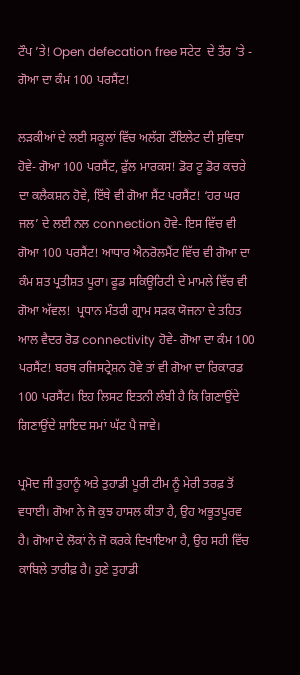ਟੌਪ ’ਤੇ! Open defecation free ਸਟੇਟ  ਦੇ ਤੌਰ ’ਤੇ - ਗੋਆ ਦਾ ਕੰਮ 100 ਪਰਸੈਂਟ!

ਲੜਕੀਆਂ ਦੇ ਲਈ ਸਕੂਲਾਂ ਵਿੱਚ ਅਲੱਗ ਟੌਇਲੇਟ ਦੀ ਸੁਵਿਧਾ ਹੋਵੇ- ਗੋਆ 100 ਪਰਸੈਂਟ, ਫੁੱਲ ਮਾਰਕਸ! ਡੋਰ ਟੂ ਡੋਰ ਕਚਰੇ ਦਾ ਕਲੈਕਸ਼ਨ ਹੋਵੇ, ਇੱਥੇ ਵੀ ਗੋਆ ਸੈਂਟ ਪਰਸੈਂਟ! ‘ਹਰ ਘਰ ਜਲ’ ਦੇ ਲਈ ਨਲ connection ਹੋਵੇ- ਇਸ ਵਿੱਚ ਵੀ ਗੋਆ 100 ਪਰਸੈਂਟ! ਆਧਾਰ ਐਨਰੋਲਮੈਂਟ ਵਿੱਚ ਵੀ ਗੋਆ ਦਾ ਕੰਮ ਸ਼ਤ ਪ੍ਰਤੀਸ਼ਤ ਪੂਰਾ। ਫੂਡ ਸਕਿਊਰਿਟੀ ਦੇ ਮਾਮਲੇ ਵਿੱਚ ਵੀ ਗੋਆ ਅੱਵਲ!  ਪ੍ਰਧਾਨ ਮੰਤਰੀ ਗ੍ਰਾਮ ਸੜਕ ਯੋਜਨਾ ਦੇ ਤਹਿਤ ਆਲ ਵੈਦਰ ਰੋਡ connectivity ਹੋਵੇ- ਗੋਆ ਦਾ ਕੰਮ 100 ਪਰਸੈਂਟ! ਬਰਥ ਰਜਿਸਟ੍ਰੇਸ਼ਨ ਹੋਵੇ ਤਾਂ ਵੀ ਗੋਆ ਦਾ ਰਿਕਾਰਡ 100 ਪਰਸੈਂਟ। ਇਹ ਲਿਸਟ ਇਤਨੀ ਲੰਬੀ ਹੈ ਕਿ ਗਿਣਾਉਂਦੇ ਗਿਣਾਉਂਦੇ ਸ਼ਾਇਦ ਸਮਾਂ ਘੱਟ ਪੈ ਜਾਵੇ।

ਪ੍ਰਮੋਦ ਜੀ ਤੁਹਾਨੂੰ ਅਤੇ ਤੁਹਾਡੀ ਪੂਰੀ ਟੀਮ ਨੂੰ ਮੇਰੀ ਤਰਫ਼ ਤੋਂ ਵਧਾਈ। ਗੋਆ ਨੇ ਜੋ ਕੁਝ ਹਾਸਲ ਕੀਤਾ ਹੈ, ਉਹ ਅਭੂਤਪੂਰਵ ਹੈ। ਗੋਆ ਦੇ ਲੋਕਾਂ ਨੇ ਜੋ ਕਰਕੇ ਦਿਖਾਇਆ ਹੈ, ਉਹ ਸਹੀ ਵਿੱਚ ਕਾਬਿਲੇ ਤਾਰੀਫ਼ ਹੈ। ਹੁਣੇ ਤੁਹਾਡੀ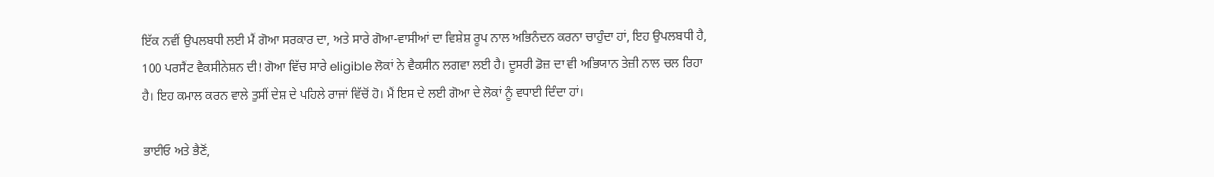ਇੱਕ ਨਵੀਂ ਉਪਲਬਧੀ ਲਈ ਮੈਂ ਗੋਆ ਸਰਕਾਰ ਦਾ, ਅਤੇ ਸਾਰੇ ਗੋਆ-ਵਾਸੀਆਂ ਦਾ ਵਿਸ਼ੇਸ਼ ਰੂਪ ਨਾਲ ਅਭਿਨੰਦਨ ਕਰਨਾ ਚਾਹੁੰਦਾ ਹਾਂ, ਇਹ ਉਪਲਬਧੀ ਹੈ, 100 ਪਰਸੈਂਟ ਵੈਕਸੀਨੇਸ਼ਨ ਦੀ! ਗੋਆ ਵਿੱਚ ਸਾਰੇ eligible ਲੋਕਾਂ ਨੇ ਵੈਕਸੀਨ ਲਗਵਾ ਲਈ ਹੈ। ਦੂਸਰੀ ਡੋਜ਼ ਦਾ ਵੀ ਅਭਿਯਾਨ ਤੇਜ਼ੀ ਨਾਲ ਚਲ ਰਿਹਾ ਹੈ। ਇਹ ਕਮਾਲ ਕਰਨ ਵਾਲੇ ਤੁਸੀਂ ਦੇਸ਼ ਦੇ ਪਹਿਲੇ ਰਾਜਾਂ ਵਿੱਚੋਂ ਹੋ। ਮੈਂ ਇਸ ਦੇ ਲਈ ਗੋਆ ਦੇ ਲੋਕਾਂ ਨੂੰ ਵਧਾਈ ਦਿੰਦਾ ਹਾਂ।

ਭਾਈਓ ਅਤੇ ਭੈਣੋਂ,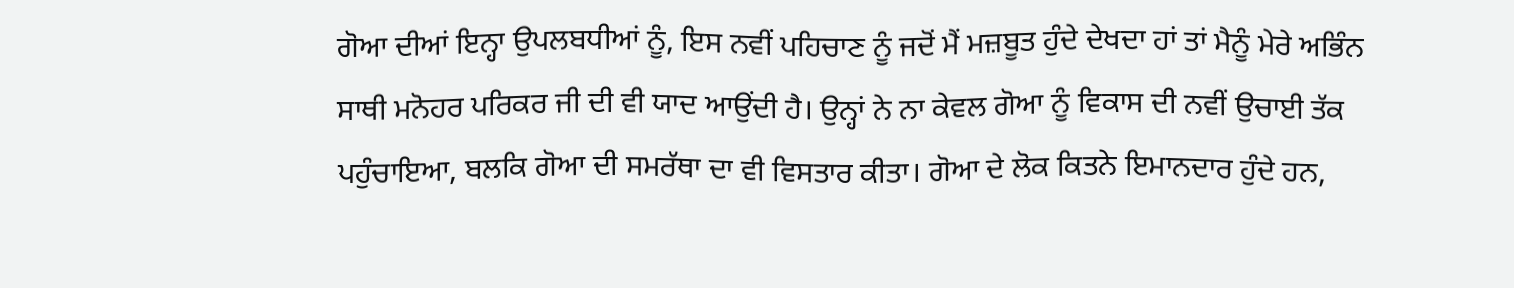ਗੋਆ ਦੀਆਂ ਇਨ੍ਹਾ ਉਪਲਬਧੀਆਂ ਨੂੰ, ਇਸ ਨਵੀਂ ਪਹਿਚਾਣ ਨੂੰ ਜਦੋਂ ਮੈਂ ਮਜ਼ਬੂਤ ਹੁੰਦੇ ਦੇਖਦਾ ਹਾਂ ਤਾਂ ਮੈਨੂੰ ਮੇਰੇ ਅਭਿੰਨ ਸਾਥੀ ਮਨੋਹਰ ਪਰਿਕਰ ਜੀ ਦੀ ਵੀ ਯਾਦ ਆਉਂਦੀ ਹੈ। ਉਨ੍ਹਾਂ ਨੇ ਨਾ ਕੇਵਲ ਗੋਆ ਨੂੰ ਵਿਕਾਸ ਦੀ ਨਵੀਂ ਉਚਾਈ ਤੱਕ ਪਹੁੰਚਾਇਆ, ਬਲਕਿ ਗੋਆ ਦੀ ਸਮਰੱਥਾ ਦਾ ਵੀ ਵਿਸਤਾਰ ਕੀਤਾ। ਗੋਆ ਦੇ ਲੋਕ ਕਿਤਨੇ ਇਮਾਨਦਾਰ ਹੁੰਦੇ ਹਨ,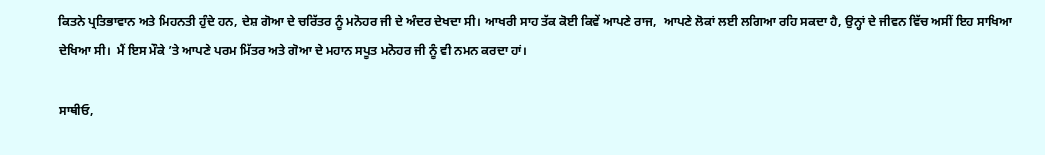ਕਿਤਨੇ ਪ੍ਰਤਿਭਾਵਾਨ ਅਤੇ ਮਿਹਨਤੀ ਹੁੰਦੇ ਹਨ, ਦੇਸ਼ ਗੋਆ ਦੇ ਚਰਿੱਤਰ ਨੂੰ ਮਨੋਹਰ ਜੀ ਦੇ ਅੰਦਰ ਦੇਖਦਾ ਸੀ। ਆਖਰੀ ਸਾਹ ਤੱਕ ਕੋਈ ਕਿਵੇਂ ਆਪਣੇ ਰਾਜ,  ਆਪਣੇ ਲੋਕਾਂ ਲਈ ਲਗਿਆ ਰਹਿ ਸਕਦਾ ਹੈ, ਉਨ੍ਹਾਂ ਦੇ ਜੀਵਨ ਵਿੱਚ ਅਸੀਂ ਇਹ ਸਾਖਿਆ ਦੇਖਿਆ ਸੀ।  ਮੈਂ ਇਸ ਮੌਕੇ ’ਤੇ ਆਪਣੇ ਪਰਮ ਮਿੱਤਰ ਅਤੇ ਗੋਆ ਦੇ ਮਹਾਨ ਸਪੂਤ ਮਨੋਹਰ ਜੀ ਨੂੰ ਵੀ ਨਮਨ ਕਰਦਾ ਹਾਂ।

ਸਾਥੀਓ,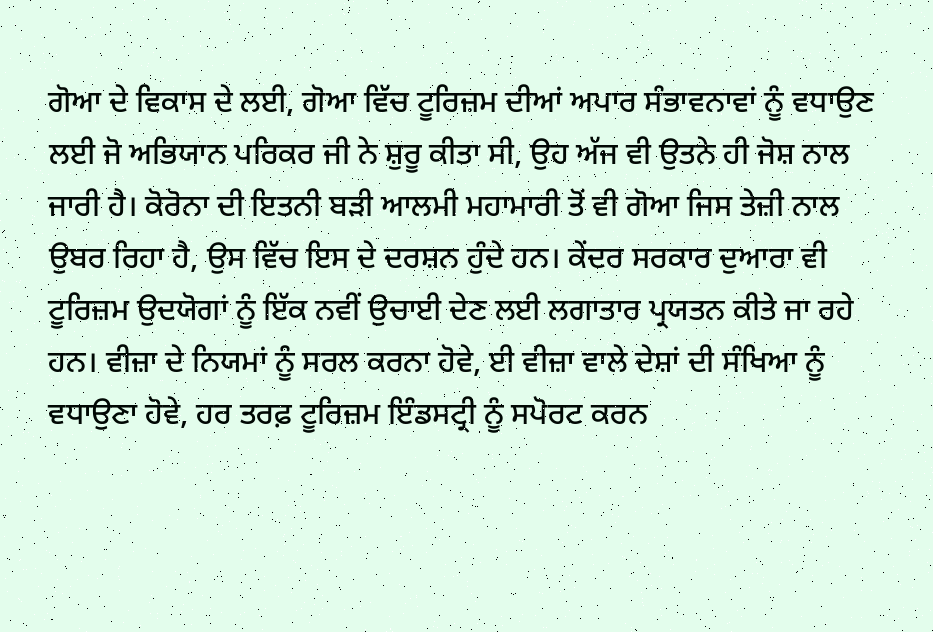ਗੋਆ ਦੇ ਵਿਕਾਸ ਦੇ ਲਈ, ਗੋਆ ਵਿੱਚ ਟੂਰਿਜ਼ਮ ਦੀਆਂ ਅਪਾਰ ਸੰਭਾਵਨਾਵਾਂ ਨੂੰ ਵਧਾਉਣ ਲਈ ਜੋ ਅਭਿਯਾਨ ਪਰਿਕਰ ਜੀ ਨੇ ਸ਼ੁਰੂ ਕੀਤਾ ਸੀ, ਉਹ ਅੱਜ ਵੀ ਉਤਨੇ ਹੀ ਜੋਸ਼ ਨਾਲ ਜਾਰੀ ਹੈ। ਕੋਰੋਨਾ ਦੀ ਇਤਨੀ ਬੜੀ ਆਲਮੀ ਮਹਾਮਾਰੀ ਤੋਂ ਵੀ ਗੋਆ ਜਿਸ ਤੇਜ਼ੀ ਨਾਲ ਉਬਰ ਰਿਹਾ ਹੈ, ਉਸ ਵਿੱਚ ਇਸ ਦੇ ਦਰਸ਼ਨ ਹੁੰਦੇ ਹਨ। ਕੇਂਦਰ ਸਰਕਾਰ ਦੁਆਰਾ ਵੀ ਟੂਰਿਜ਼ਮ ਉਦਯੋਗਾਂ ਨੂੰ ਇੱਕ ਨਵੀਂ ਉਚਾਈ ਦੇਣ ਲਈ ਲਗਾਤਾਰ ਪ੍ਰਯਤਨ ਕੀਤੇ ਜਾ ਰਹੇ ਹਨ। ਵੀਜ਼ਾ ਦੇ ਨਿਯਮਾਂ ਨੂੰ ਸਰਲ ਕਰਨਾ ਹੋਵੇ, ਈ ਵੀਜ਼ਾ ਵਾਲੇ ਦੇਸ਼ਾਂ ਦੀ ਸੰਖਿਆ ਨੂੰ ਵਧਾਉਣਾ ਹੋਵੇ, ਹਰ ਤਰਫ਼ ਟੂਰਿਜ਼ਮ ਇੰਡਸਟ੍ਰੀ ਨੂੰ ਸਪੋਰਟ ਕਰਨ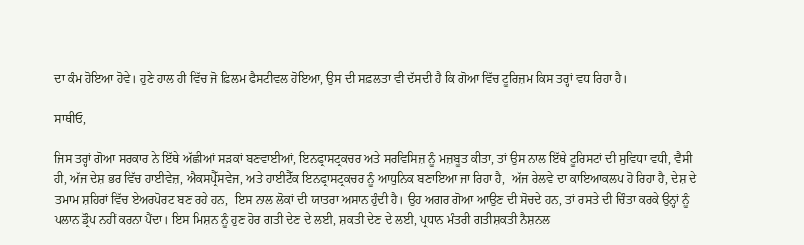ਦਾ ਕੰਮ ਹੋਇਆ ਹੋਵੇ। ਹੁਣੇ ਹਾਲ ਹੀ ਵਿੱਚ ਜੋ ਫ਼ਿਲਮ ਫੈਸਟੀਵਲ ਹੋਇਆ, ਉਸ ਦੀ ਸਫ਼ਲਤਾ ਵੀ ਦੱਸਦੀ ਹੈ ਕਿ ਗੋਆ ਵਿੱਚ ਟੂਰਿਜ਼ਮ ਕਿਸ ਤਰ੍ਹਾਂ ਵਧ ਰਿਹਾ ਹੈ।

ਸਾਥੀਓ,

ਜਿਸ ਤਰ੍ਹਾਂ ਗੋਆ ਸਰਕਾਰ ਨੇ ਇੱਥੇ ਅੱਛੀਆਂ ਸੜਕਾਂ ਬਣਵਾਈਆਂ, ਇਨਫ੍ਰਾਸਟ੍ਰਕਚਰ ਅਤੇ ਸਰਵਿਸਿਜ਼ ਨੂੰ ਮਜ਼ਬੂਤ ਕੀਤਾ, ਤਾਂ ਉਸ ਨਾਲ ਇੱਥੇ ਟੂਰਿਸਟਾਂ ਦੀ ਸੁਵਿਧਾ ਵਧੀ, ਵੈਸੀ ਹੀ, ਅੱਜ ਦੇਸ਼ ਭਰ ਵਿੱਚ ਹਾਈਵੇਜ਼, ਐਕਸਪ੍ਰੈੱਸਵੇਜ, ਅਤੇ ਹਾਈਟੈੱਕ ਇਨਫ੍ਰਾਸਟ੍ਰਕਚਰ ਨੂੰ ਆਧੁਨਿਕ ਬਣਾਇਆ ਜਾ ਰਿਹਾ ਹੈ,  ਅੱਜ ਰੇਲਵੇ ਦਾ ਕਾਇਆਕਲਪ ਹੋ ਰਿਹਾ ਹੈ, ਦੇਸ਼ ਦੇ ਤਮਾਮ ਸ਼ਹਿਰਾਂ ਵਿੱਚ ਏਅਰਪੋਰਟ ਬਣ ਰਹੇ ਹਨ,  ਇਸ ਨਾਲ ਲੋਕਾਂ ਦੀ ਯਾਤਰਾ ਅਸਾਨ ਹੁੰਦੀ ਹੈ। ਉਹ ਅਗਰ ਗੋਆ ਆਉਣ ਦੀ ਸੋਚਦੇ ਹਨ, ਤਾਂ ਰਸਤੇ ਦੀ ਚਿੰਤਾ ਕਰਕੇ ਉਨ੍ਹਾਂ ਨੂੰ ਪਲਾਨ ਡ੍ਰੌਪ ਨਹੀਂ ਕਰਨਾ ਪੈਂਦਾ। ਇਸ ਮਿਸ਼ਨ ਨੂੰ ਹੁਣ ਹੋਰ ਗਤੀ ਦੇਣ ਦੇ ਲਈ, ਸ਼ਕਤੀ ਦੇਣ ਦੇ ਲਈ, ਪ੍ਰਧਾਨ ਮੰਤਰੀ ਗਤੀਸ਼ਕਤੀ ਨੈਸ਼ਨਲ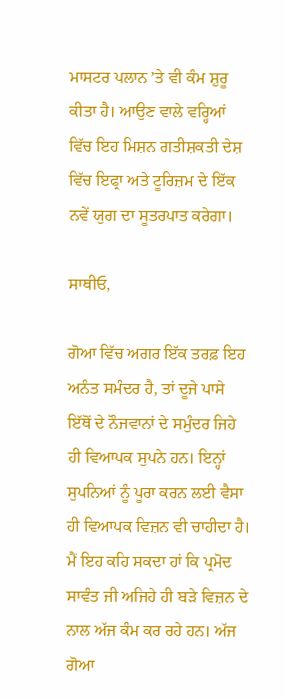ਮਾਸਟਰ ਪਲਾਨ ’ਤੇ ਵੀ ਕੰਮ ਸ਼ੁਰੂ ਕੀਤਾ ਹੈ। ਆਉਣ ਵਾਲੇ ਵਰ੍ਹਿਆਂ ਵਿੱਚ ਇਹ ਮਿਸ਼ਨ ਗਤੀਸ਼ਕਤੀ ਦੇਸ਼ ਵਿੱਚ ਇਫ੍ਰਾ ਅਤੇ ਟੂਰਿਜ਼ਮ ਦੇ ਇੱਕ ਨਵੇਂ ਯੁਗ ਦਾ ਸੂਤਰਪਾਤ ਕਰੇਗਾ।

ਸਾਥੀਓ,

ਗੋਆ ਵਿੱਚ ਅਗਰ ਇੱਕ ਤਰਫ਼ ਇਹ ਅਨੰਤ ਸਮੰਦਰ ਹੈ, ਤਾਂ ਦੂਜੇ ਪਾਸੇ ਇੱਥੋਂ ਦੇ ਨੌਜਵਾਨਾਂ ਦੇ ਸਮੁੰਦਰ ਜਿਹੇ ਹੀ ਵਿਆਪਕ ਸੁਪਨੇ ਹਨ। ਇਨ੍ਹਾਂ ਸੁਪਨਿਆਂ ਨੂੰ ਪੂਰਾ ਕਰਨ ਲਈ ਵੈਸਾ ਹੀ ਵਿਆਪਕ ਵਿਜ਼ਨ ਵੀ ਚਾਹੀਦਾ ਹੈ। ਮੈਂ ਇਹ ਕਹਿ ਸਕਦਾ ਹਾਂ ਕਿ ਪ੍ਰਮੋਦ ਸਾਵੰਤ ਜੀ ਅਜਿਹੇ ਹੀ ਬੜੇ ਵਿਜ਼ਨ ਦੇ ਨਾਲ ਅੱਜ ਕੰਮ ਕਰ ਰਹੇ ਹਨ। ਅੱਜ ਗੋਆ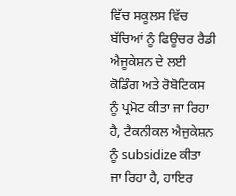ਵਿੱਚ ਸਕੂਲਸ ਵਿੱਚ ਬੱਚਿਆਂ ਨੂੰ ਫਿਊਚਰ ਰੈਡੀ ਐਜੂਕੇਸ਼ਨ ਦੇ ਲਈ ਕੋਡਿੰਗ ਅਤੇ ਰੋਬੋਟਿਕਸ ਨੂੰ ਪ੍ਰਮੋਟ ਕੀਤਾ ਜਾ ਰਿਹਾ ਹੈ, ਟੈਕਨੀਕਲ ਐਜੁਕੇਸ਼ਨ ਨੂੰ subsidize ਕੀਤਾ ਜਾ ਰਿਹਾ ਹੈ, ਹਾਇਰ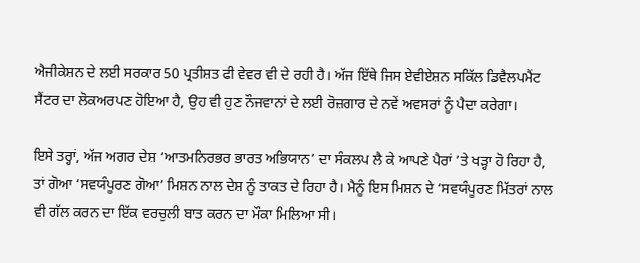ਐਜੀਕੇਸ਼ਨ ਦੇ ਲਈ ਸਰਕਾਰ 50 ਪ੍ਰਤੀਸ਼ਤ ਫੀ ਵੇਵਰ ਵੀ ਦੇ ਰਹੀ ਹੈ। ਅੱਜ ਇੱਥੇ ਜਿਸ ਏਵੀਏਸ਼ਨ ਸਕਿੱਲ ਡਿਵੈਲਪਮੈਂਟ ਸੈਂਟਰ ਦਾ ਲੋਕਅਰਪਣ ਹੋਇਆ ਹੈ, ਉਹ ਵੀ ਹੁਣ ਨੌਜਵਾਨਾਂ ਦੇ ਲਈ ਰੋਜ਼ਗਾਰ ਦੇ ਨਵੇਂ ਅਵਸਰਾਂ ਨੂੰ ਪੈਦਾ ਕਰੇਗਾ।

ਇਸੇ ਤਰ੍ਹਾਂ, ਅੱਜ ਅਗਰ ਦੇਸ਼ ‘ਆਤਮਨਿਰਭਰ ਭਾਰਤ ਅਭਿਯਾਨ’ ਦਾ ਸੰਕਲਪ ਲੈ ਕੇ ਆਪਣੇ ਪੈਰਾਂ ’ਤੇ ਖੜ੍ਹਾ ਹੋ ਰਿਹਾ ਹੈ, ਤਾਂ ਗੋਆ ‘ਸਵਯੰਪੂਰਣ ਗੋਆ’ ਮਿਸ਼ਨ ਨਾਲ ਦੇਸ਼ ਨੂੰ ਤਾਕਤ ਦੇ ਰਿਹਾ ਹੈ। ਮੈਨੂੰ ਇਸ ਮਿਸ਼ਨ ਦੇ ‘ਸਵਯੰਪੂਰਣ ਮਿੱਤਰਾਂ ਨਾਲ ਵੀ ਗੱਲ ਕਰਨ ਦਾ ਇੱਕ ਵਰਚੁਲੀ ਬਾਤ ਕਰਨ ਦਾ ਮੌਕਾ ਮਿਲਿਆ ਸੀ।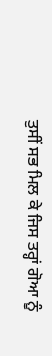ਤੁਸੀਂ ਸਭ ਮਿਲ ਕੇ ਜਿਸ ਤਰ੍ਹਾਂ ਗੋਆ ਨੂੰ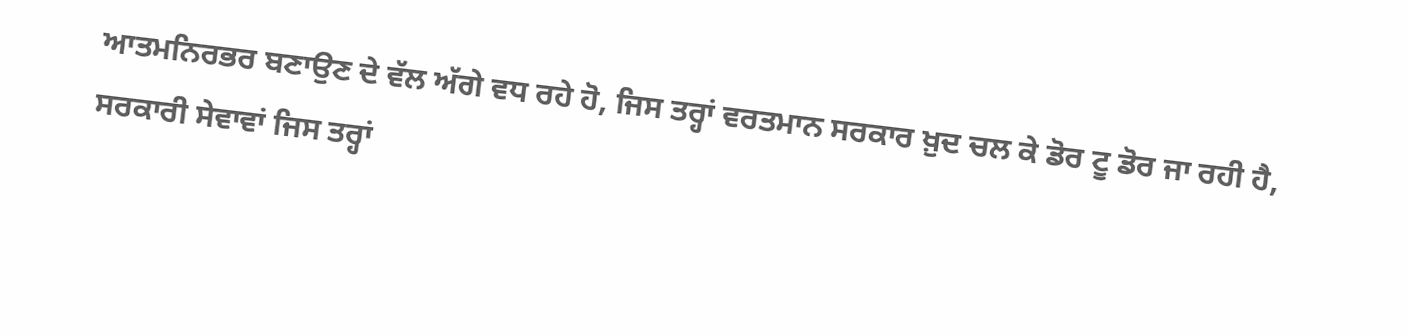ਆਤਮਨਿਰਭਰ ਬਣਾਉਣ ਦੇ ਵੱਲ ਅੱਗੇ ਵਧ ਰਹੇ ਹੋ, ਜਿਸ ਤਰ੍ਹਾਂ ਵਰਤਮਾਨ ਸਰਕਾਰ ਖ਼ੁਦ ਚਲ ਕੇ ਡੋਰ ਟੂ ਡੋਰ ਜਾ ਰਹੀ ਹੈ, ਸਰਕਾਰੀ ਸੇਵਾਵਾਂ ਜਿਸ ਤਰ੍ਹਾਂ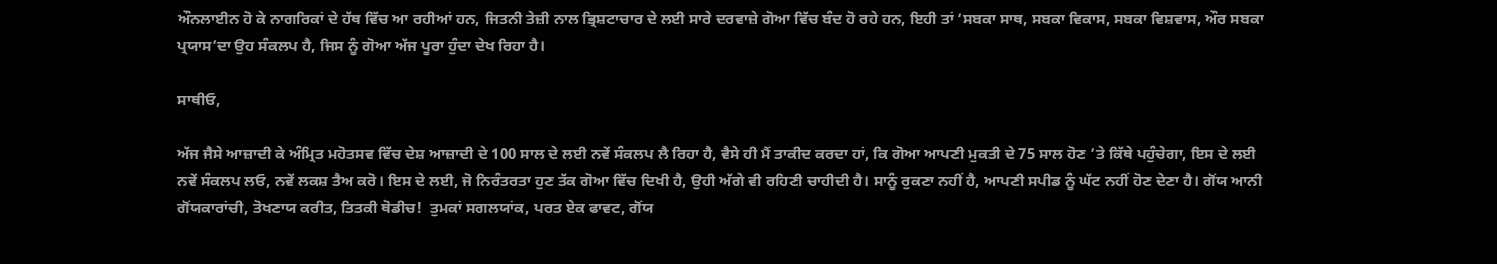ਔਨਲਾਈਨ ਹੋ ਕੇ ਨਾਗਰਿਕਾਂ ਦੇ ਹੱਥ ਵਿੱਚ ਆ ਰਹੀਆਂ ਹਨ, ਜਿਤਨੀ ਤੇਜ਼ੀ ਨਾਲ ਭ੍ਰਿਸ਼ਟਾਚਾਰ ਦੇ ਲਈ ਸਾਰੇ ਦਰਵਾਜ਼ੇ ਗੋਆ ਵਿੱਚ ਬੰਦ ਹੋ ਰਹੇ ਹਨ, ਇਹੀ ਤਾਂ ‘ਸਬਕਾ ਸਾਥ, ਸਬਕਾ ਵਿਕਾਸ, ਸਬਕਾ ਵਿਸ਼ਵਾਸ, ਔਰ ਸਬਕਾ ਪ੍ਰਯਾਸ’ਦਾ ਉਹ ਸੰਕਲਪ ਹੈ, ਜਿਸ ਨੂੰ ਗੋਆ ਅੱਜ ਪੂਰਾ ਹੁੰਦਾ ਦੇਖ ਰਿਹਾ ਹੈ।

ਸਾਥੀਓ,

ਅੱਜ ਜੈਸੇ ਆਜ਼ਾਦੀ ਕੇ ਅੰਮ੍ਰਿਤ ਮਹੋਤਸਵ ਵਿੱਚ ਦੇਸ਼ ਆਜ਼ਾਦੀ ਦੇ 100 ਸਾਲ ਦੇ ਲਈ ਨਵੇਂ ਸੰਕਲਪ ਲੈ ਰਿਹਾ ਹੈ, ਵੈਸੇ ਹੀ ਮੈਂ ਤਾਕੀਦ ਕਰਦਾ ਹਾਂ, ਕਿ ਗੋਆ ਆਪਣੀ ਮੁਕਤੀ ਦੇ 75 ਸਾਲ ਹੋਣ ’ਤੇ ਕਿੱਥੇ ਪਹੁੰਚੇਗਾ, ਇਸ ਦੇ ਲਈ ਨਵੇਂ ਸੰਕਲਪ ਲਓ, ਨਵੇਂ ਲਕਸ਼ ਤੈਅ ਕਰੋ। ਇਸ ਦੇ ਲਈ, ਜੋ ਨਿਰੰਤਰਤਾ ਹੁਣ ਤੱਕ ਗੋਆ ਵਿੱਚ ਦਿਖੀ ਹੈ, ਉਹੀ ਅੱਗੇ ਵੀ ਰਹਿਣੀ ਚਾਹੀਦੀ ਹੈ। ਸਾਨੂੰ ਰੁਕਣਾ ਨਹੀਂ ਹੈ, ਆਪਣੀ ਸਪੀਡ ਨੂੰ ਘੱਟ ਨਹੀਂ ਹੋਣ ਦੇਣਾ ਹੈ। ਗੋਂਯ ਆਨੀ ਗੋਂਯਕਾਰਾਂਚੀ, ਤੋਖਣਾਯ ਕਰੀਤ, ਤਿਤਕੀ ਥੋਡੀਚ!  ਤੁਮਕਾਂ ਸਗਲਯਾਂਕ, ਪਰਤ ਏਕ ਫਾਵਟ, ਗੋਂਯ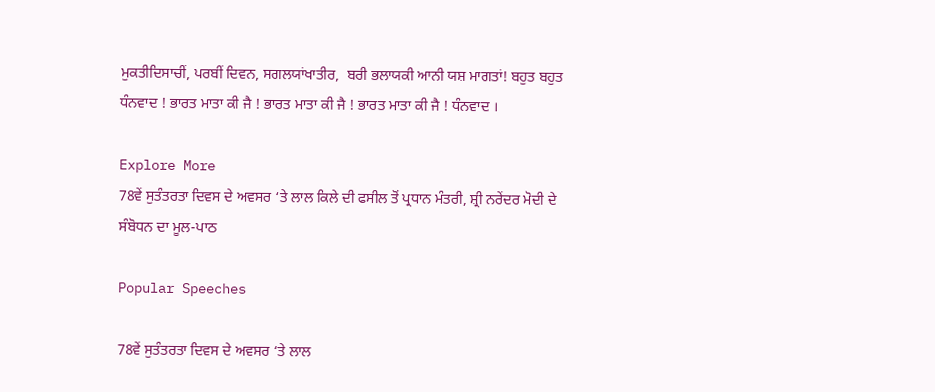ਮੁਕਤੀਦਿਸਾਚੀਂ, ਪਰਬੀਂ ਦਿਵਨ, ਸਗਲਯਾਂਖਾਤੀਰ,  ਬਰੀ ਭਲਾਯਕੀ ਆਨੀ ਯਸ਼ ਮਾਗਤਾਂ! ਬਹੁਤ ਬਹੁਤ ਧੰਨਵਾਦ ! ਭਾਰਤ ਮਾਤਾ ਕੀ ਜੈ ! ਭਾਰਤ ਮਾਤਾ ਕੀ ਜੈ ! ਭਾਰਤ ਮਾਤਾ ਕੀ ਜੈ ! ਧੰਨਵਾਦ ।

Explore More
78ਵੇਂ ਸੁਤੰਤਰਤਾ ਦਿਵਸ ਦੇ ਅਵਸਰ ‘ਤੇ ਲਾਲ ਕਿਲੇ ਦੀ ਫਸੀਲ ਤੋਂ ਪ੍ਰਧਾਨ ਮੰਤਰੀ, ਸ਼੍ਰੀ ਨਰੇਂਦਰ ਮੋਦੀ ਦੇ ਸੰਬੋਧਨ ਦਾ ਮੂਲ-ਪਾਠ

Popular Speeches

78ਵੇਂ ਸੁਤੰਤਰਤਾ ਦਿਵਸ ਦੇ ਅਵਸਰ ‘ਤੇ ਲਾਲ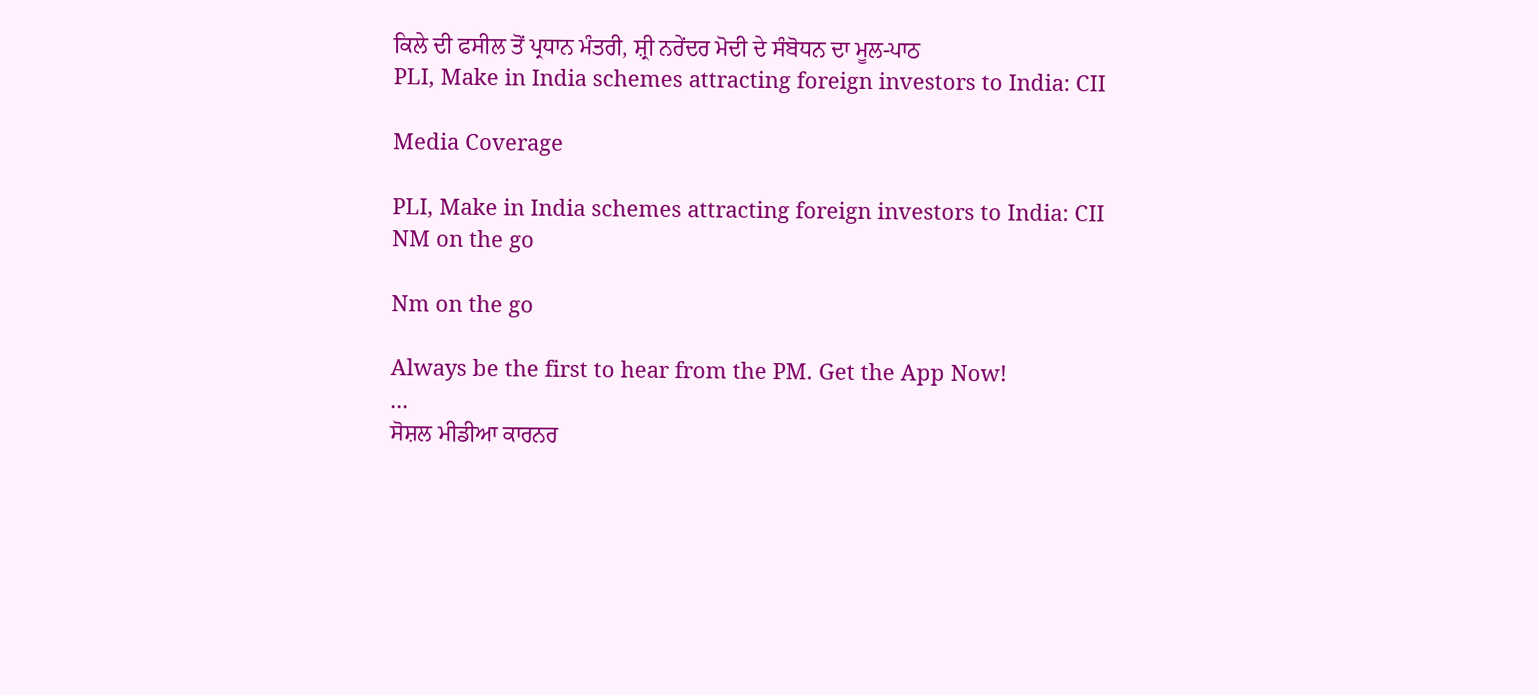ਕਿਲੇ ਦੀ ਫਸੀਲ ਤੋਂ ਪ੍ਰਧਾਨ ਮੰਤਰੀ, ਸ਼੍ਰੀ ਨਰੇਂਦਰ ਮੋਦੀ ਦੇ ਸੰਬੋਧਨ ਦਾ ਮੂਲ-ਪਾਠ
PLI, Make in India schemes attracting foreign investors to India: CII

Media Coverage

PLI, Make in India schemes attracting foreign investors to India: CII
NM on the go

Nm on the go

Always be the first to hear from the PM. Get the App Now!
...
ਸੋਸ਼ਲ ਮੀਡੀਆ ਕਾਰਨਰ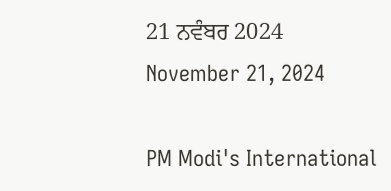21 ਨਵੰਬਰ 2024
November 21, 2024

PM Modi's International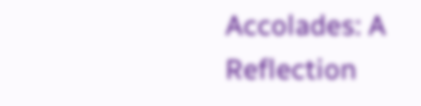Accolades: A Reflection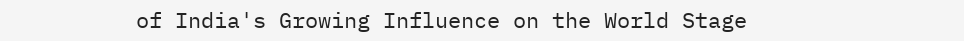of India's Growing Influence on the World Stage